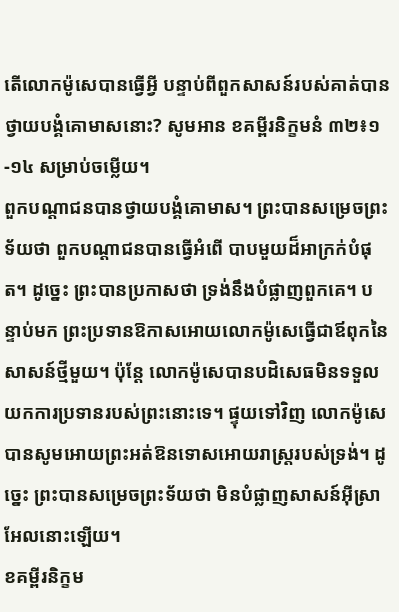តើលោកម៉ូសេបានធ្វើអ្វី បន្ទាប់ពីពួកសាសន៍របស់គាត់បានថ្វាយបង្គំគោមាសនោះ? សូមអាន ខគម្ពីរនិក្ខមនំ ៣២៖១-១៤ សម្រាប់ចម្លើយ។
ពួកបណ្តាជនបានថ្វាយបង្គំគោមាស។ ព្រះបានសម្រេចព្រះទ័យថា ពួកបណ្តាជនបានធ្វើអំពើ បាបមួយដ៏អាក្រក់បំផុត។ ដូច្នេះ ព្រះបានប្រកាសថា ទ្រង់នឹងបំផ្លាញពួកគេ។ បន្ទាប់មក ព្រះប្រទានឱកាសអោយលោកម៉ូសេធ្វើជាឪពុកនៃសាសន៍ថ្មីមួយ។ ប៉ុន្តែ លោកម៉ូសេបានបដិសេធមិនទទួលយកការប្រទានរបស់ព្រះនោះទេ។ ផ្ទុយទៅវិញ លោកម៉ូសេបានសូមអោយព្រះអត់ឱនទោសអោយរាស្ត្ររបស់ទ្រង់។ ដូច្នេះ ព្រះបានសម្រេចព្រះទ័យថា មិនបំផ្លាញសាសន៍អ៊ីស្រាអែលនោះឡើយ។
ខគម្ពីរនិក្ខម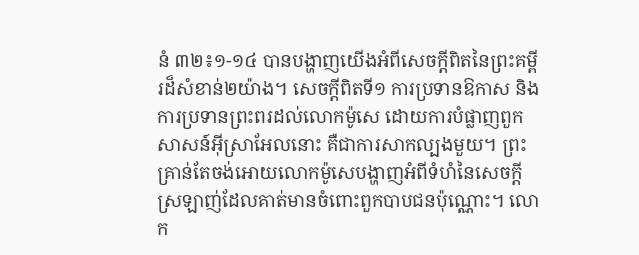នំ ៣២៖១-១៤ បានបង្ហាញយើងអំពីសេចក្តីពិតនៃព្រះគម្ពីរដ៏សំខាន់២យ៉ាង។ សេចក្តីពិតទី១ ការប្រទានឱកាស និងការប្រទានព្រះពរដល់លោកម៉ូសេ ដោយការបំផ្លាញពួកសាសន៍អ៊ីស្រាអែលនោះ គឺជាការសាកល្បងមួយ។ ព្រះគ្រាន់តែចង់អោយលោកម៉ូសេបង្ហាញអំពីទំហំនៃសេចក្តី ស្រឡាញ់ដែលគាត់មានចំពោះពួកបាបជនប៉ុណ្ណោះ។ លោក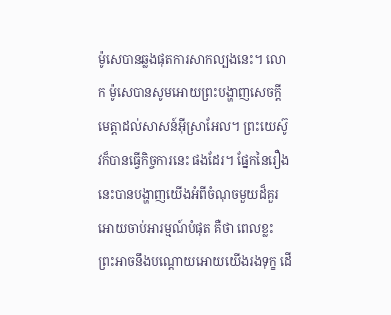ម៉ូសេបានឆ្លងផុតការសាកល្បងនេះ។ លោក ម៉ូសេបានសូមអោយព្រះបង្ហាញសេចក្តីមេត្តាដល់សាសន៍អ៊ីស្រាអែល។ ព្រះយេស៊ូវក៏បានធ្វើកិច្ចការនេះ ផងដែរ។ ផ្នែកនៃរឿងនេះបានបង្ហាញយើងអំពីចំណុចមួយដ៏គួរអោយចាប់អារម្មណ៍បំផុត គឺថា ពេលខ្លះ ព្រះអាចនឹងបណ្តោយអោយយើងរងទុក្ខ ដើ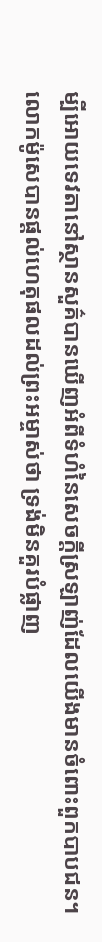ម្បីអោយទេវតានៅស្ថានសួគ៌បានឃើញអំពីទំហំនៃសេចក្តីស្រឡាញ់ដែលយើងមានចំពោះពួកបាបជន។
លោកម៉ូសេបានផ្តល់ហេតុផលដល់ព្រះអម្ចាស់ថា ទ្រង់មិនគួរបំផ្លាញ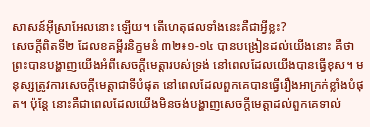សាសន៍អ៊ីស្រាអែលនោះ ឡើយ។ តើហេតុផលទាំងនេះគឺជាអ្វីខ្លះ?
សេចក្តីពិតទី២ ដែលខគម្ពីរនិក្ខមនំ ៣២៖១-១៤ បានបង្រៀនដល់យើងនោះ គឺថា ព្រះបានបង្ហាញយើងអំពីសេចក្តីមេត្តារបស់ទ្រង់ នៅពេលដែលយើងបានធ្វើខុស។ មនុស្សត្រូវការសេចក្តីមេត្តាជាទីបំផុត នៅពេលដែលពួកគេបានធ្វើរឿងអាក្រក់ខ្លាំងបំផុត។ ប៉ុន្តែ នោះគឺជាពេលដែលយើងមិនចង់បង្ហាញសេចក្តីមេត្តាដល់ពួកគេទាល់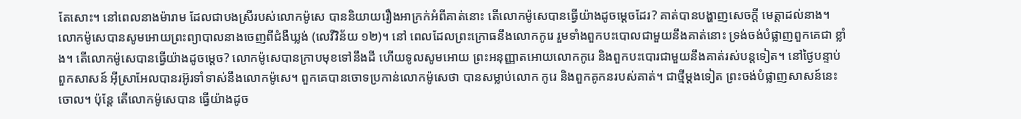តែសោះ។ នៅពេលនាងម៉ារាម ដែលជាបងស្រីរបស់លោកម៉ូសេ បាននិយាយរឿងអាក្រក់អំពីគាត់នោះ តើលោកម៉ូសេបានធ្វើយ៉ាងដូចម្តេចដែរ? គាត់បានបង្ហាញសេចក្តី មេត្តាដល់នាង។ លោកម៉ូសេបានសូមអោយព្រះព្យាបាលនាងចេញពីជំងឺឃ្លង់ (លេវីវិន័យ ១២)។ នៅ ពេលដែលព្រះក្រោធនឹងលោកកូរេ រួមទាំងពួកបះបោលជាមួយនឹងគាត់នោះ ទ្រង់ចង់បំផ្លាញពួកគេជា ខ្លាំង។ តើលោកម៉ូសេបានធ្វើយ៉ាងដូចម្តេច? លោកម៉ូសេបានក្រាបមុខទៅនឹងដី ហើយទូលសូមអោយ ព្រះអនុញ្ញាតអោយលោកកូរេ និងពួកបះបោរជាមួយនឹងគាត់រស់បន្តទៀត។ នៅថ្ងៃបន្ទាប់ ពួកសាសន៍ អ៊ីស្រាអែលបានរអ៊ូរទាំទាស់នឹងលោកម៉ូសេ។ ពួកគេបានចោទប្រកាន់លោកម៉ូសេថា បានសម្លាប់លោក កូរេ និងពួកគូកនរបស់គាត់។ ជាថ្មីម្តងទៀត ព្រះចង់បំផ្លាញសាសន៍នេះចោល។ ប៉ុន្តែ តើលោកម៉ូសេបាន ធ្វើយ៉ាងដូច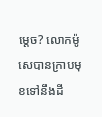ម្តេច? លោកម៉ូសេបានក្រាបមុខទៅនឹងដី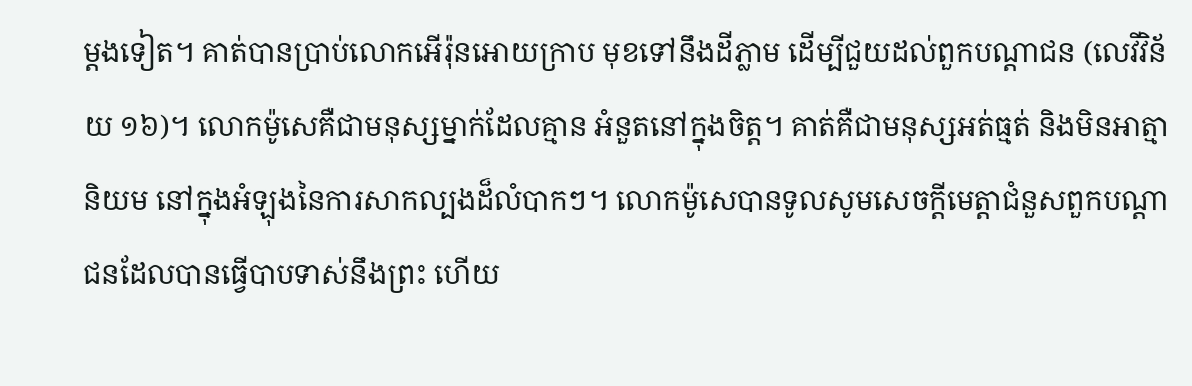ម្តងទៀត។ គាត់បានប្រាប់លោកអើរ៉ុនអោយក្រាប មុខទៅនឹងដីភ្លាម ដើម្បីជួយដល់ពួកបណ្តាជន (លេវីវិន័យ ១៦)។ លោកម៉ូសេគឺជាមនុស្សម្នាក់ដែលគ្មាន អំនួតនៅក្នុងចិត្ត។ គាត់គឺជាមនុស្សអត់ធ្មត់ និងមិនអាត្មានិយម នៅក្នុងអំឡុងនៃការសាកល្បងដ៏លំបាកៗ។ លោកម៉ូសេបានទូលសូមសេចក្តីមេត្តាជំនួសពួកបណ្តាជនដែលបានធ្វើបាបទាស់នឹងព្រះ ហើយ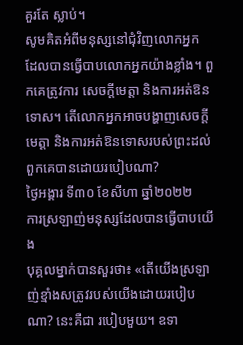គួរតែ ស្លាប់។
សូមគិតអំពីមនុស្សនៅជុំវិញលោកអ្នក ដែលបានធ្វើបាបលោកអ្នកយ៉ាងខ្លាំង។ ពួកគេត្រូវការ សេចក្តីមេត្តា និងការអត់ឱនទោស។ តើលោកអ្នកអាចបង្ហាញសេចក្តីមេត្តា និងការអត់ឱនទោសរបស់ព្រះដល់ពួកគេបានដោយរបៀបណា?
ថ្ងៃអង្គារ ទី៣០ ខែសីហា ឆ្នាំ២០២២
ការស្រឡាញ់មនុស្សដែលបានធ្វើបាបយើង
បុគ្គលម្នាក់បានសួរថា៖ «តើយើងស្រឡាញ់ខ្មាំងសត្រូវរបស់យើងដោយរបៀបណា? នេះគឺជា របៀបមួយ។ ឧទា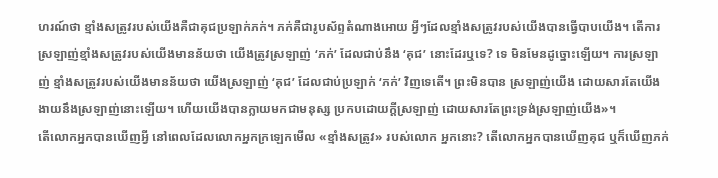ហរណ៍ថា ខ្មាំងសត្រូវរបស់យើងគឺជាគុជប្រឡាក់ភក់។ ភក់គឺជារូបស័ព្ទតំណាងអោយ អ្វីៗដែលខ្មាំងសត្រូវរបស់យើងបានធ្វើបាបយើង។ តើការស្រឡាញ់ខ្មាំងសត្រូវរបស់យើងមានន័យថា យើងត្រូវស្រឡាញ់ ‘ភក់’ ដែលជាប់នឹង ‘គុជ’ នោះដែរឬទេ? ទេ មិនមែនដូច្នោះឡើយ។ ការស្រឡាញ់ ខ្មាំងសត្រូវរបស់យើងមានន័យថា យើងស្រឡាញ់ ‘គុជ’ ដែលជាប់ប្រឡាក់ ‘ភក់’ វិញទេតើ។ ព្រះមិនបាន ស្រឡាញ់យើង ដោយសារតែយើងងាយនឹងស្រឡាញ់នោះឡើយ។ ហើយយើងបានក្លាយមកជាមនុស្ស ប្រកបដោយក្តីស្រឡាញ់ ដោយសារតែព្រះទ្រង់ស្រឡាញ់យើង»។
តើលោកអ្នកបានឃើញអ្វី នៅពេលដែលលោកអ្នកក្រឡេកមើល «ខ្មាំងសត្រូវ» របស់លោក អ្នកនោះ? តើលោកអ្នកបានឃើញគុជ ឬក៏ឃើញភក់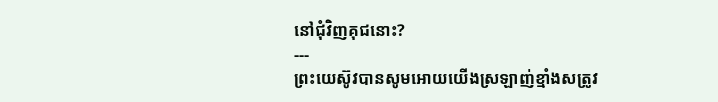នៅជុំវិញគុជនោះ?
---
ព្រះយេស៊ូវបានសូមអោយយើងស្រឡាញ់ខ្មាំងសត្រូវ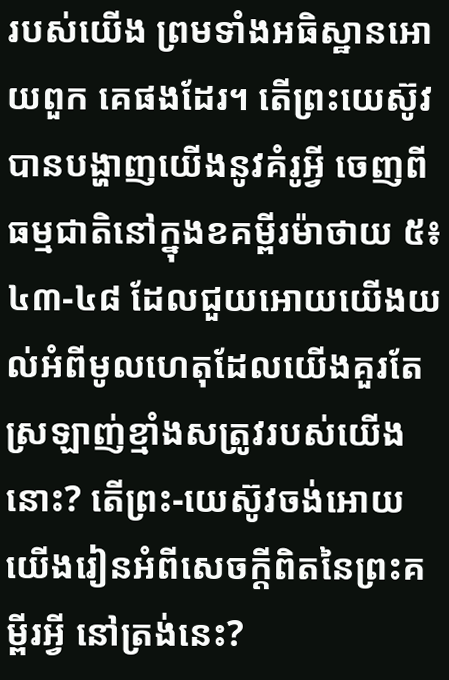របស់យើង ព្រមទាំងអធិស្ឋានអោយពួក គេផងដែរ។ តើព្រះយេស៊ូវបានបង្ហាញយើងនូវគំរូអ្វី ចេញពីធម្មជាតិនៅក្នុងខគម្ពីរម៉ាថាយ ៥៖៤៣-៤៨ ដែលជួយអោយយើងយល់អំពីមូលហេតុដែលយើងគួរតែស្រឡាញ់ខ្មាំងសត្រូវរបស់យើងនោះ? តើព្រះ-យេស៊ូវចង់អោយយើងរៀនអំពីសេចក្តីពិតនៃព្រះគម្ពីរអ្វី នៅត្រង់នេះ?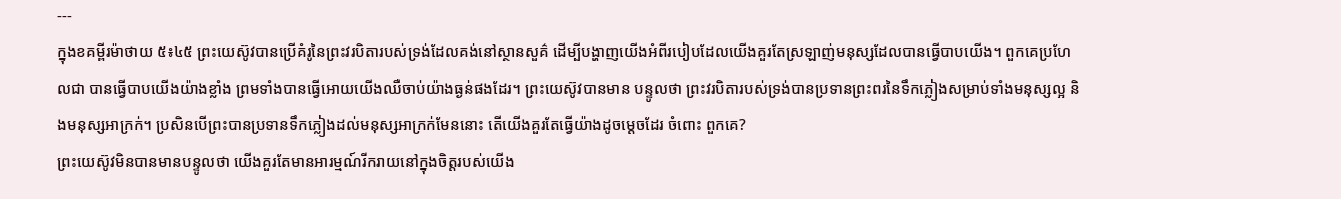---
ក្នុងខគម្ពីរម៉ាថាយ ៥៖៤៥ ព្រះយេស៊ូវបានប្រើគំរូនៃព្រះវរបិតារបស់ទ្រង់ដែលគង់នៅស្ថានសួគ៌ ដើម្បីបង្ហាញយើងអំពីរបៀបដែលយើងគួរតែស្រឡាញ់មនុស្សដែលបានធ្វើបាបយើង។ ពួកគេប្រហែលជា បានធ្វើបាបយើងយ៉ាងខ្លាំង ព្រមទាំងបានធ្វើអោយយើងឈឺចាប់យ៉ាងធ្ងន់ផងដែរ។ ព្រះយេស៊ូវបានមាន បន្ទូលថា ព្រះវរបិតារបស់ទ្រង់បានប្រទានព្រះពរនៃទឹកភ្លៀងសម្រាប់ទាំងមនុស្សល្អ និងមនុស្សអាក្រក់។ ប្រសិនបើព្រះបានប្រទានទឹកភ្លៀងដល់មនុស្សអាក្រក់មែននោះ តើយើងគួរតែធ្វើយ៉ាងដូចម្តេចដែរ ចំពោះ ពួកគេ?
ព្រះយេស៊ូវមិនបានមានបន្ទូលថា យើងគួរតែមានអារម្មណ៍រីករាយនៅក្នុងចិត្តរបស់យើង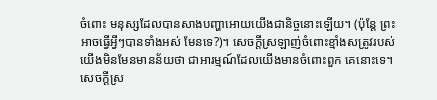ចំពោះ មនុស្សដែលបានសាងបញ្ហាអោយយើងជានិច្ចនោះឡើយ។ (ប៉ុន្តែ ព្រះអាចធ្វើអ្វីៗបានទាំងអស់ មែនទេ?)។ សេចក្តីស្រឡាញ់ចំពោះខ្មាំងសត្រូវរបស់យើងមិនមែនមានន័យថា ជាអារម្មណ៍ដែលយើងមានចំពោះពួក គេនោះទេ។ សេចក្តីស្រ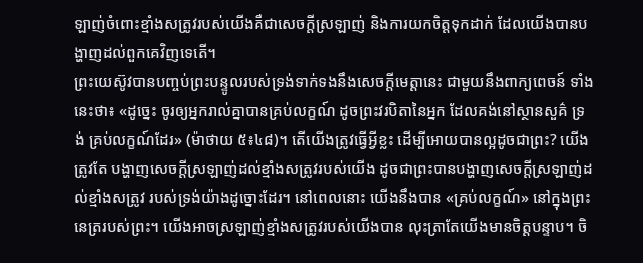ឡាញ់ចំពោះខ្មាំងសត្រូវរបស់យើងគឺជាសេចក្តីស្រឡាញ់ និងការយកចិត្តទុកដាក់ ដែលយើងបានបង្ហាញដល់ពួកគេវិញទេតើ។
ព្រះយេស៊ូវបានបញ្ចប់ព្រះបន្ទូលរបស់ទ្រង់ទាក់ទងនឹងសេចក្តីមេត្តានេះ ជាមួយនឹងពាក្យពេចន៍ ទាំងនេះថា៖ «ដូច្នេះ ចូរឲ្យអ្នករាល់គ្នាបានគ្រប់លក្ខណ៍ ដូចព្រះវរបិតានៃអ្នក ដែលគង់នៅស្ថានសួគ៌ ទ្រង់ គ្រប់លក្ខណ៍ដែរ» (ម៉ាថាយ ៥៖៤៨)។ តើយើងត្រូវធ្វើអ្វីខ្លះ ដើម្បីអោយបានល្អដូចជាព្រះ? យើងត្រូវតែ បង្ហាញសេចក្តីស្រឡាញ់ដល់ខ្មាំងសត្រូវរបស់យើង ដូចជាព្រះបានបង្ហាញសេចក្តីស្រឡាញ់ដល់ខ្មាំងសត្រូវ របស់ទ្រង់យ៉ាងដូច្នោះដែរ។ នៅពេលនោះ យើងនឹងបាន «គ្រប់លក្ខណ៍» នៅក្នុងព្រះនេត្ររបស់ព្រះ។ យើងអាចស្រឡាញ់ខ្មាំងសត្រូវរបស់យើងបាន លុះត្រាតែយើងមានចិត្តបន្ទាប។ ចិ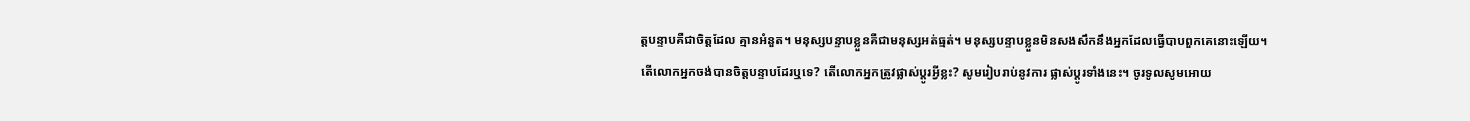ត្តបន្ទាបគឺជាចិត្តដែល គ្មានអំនួត។ មនុស្សបន្ទាបខ្លួនគឺជាមនុស្សអត់ធ្មត់។ មនុស្សបន្ទាបខ្លួនមិនសងសឹកនឹងអ្នកដែលធ្វើបាបពួកគេនោះឡើយ។
តើលោកអ្នកចង់បានចិត្តបន្ទាបដែរឬទេ? តើលោកអ្នកត្រូវផ្លាស់ប្តូរអ្វីខ្លះ? សូមរៀបរាប់នូវការ ផ្លាស់ប្តូរទាំងនេះ។ ចូរទូលសូមអោយ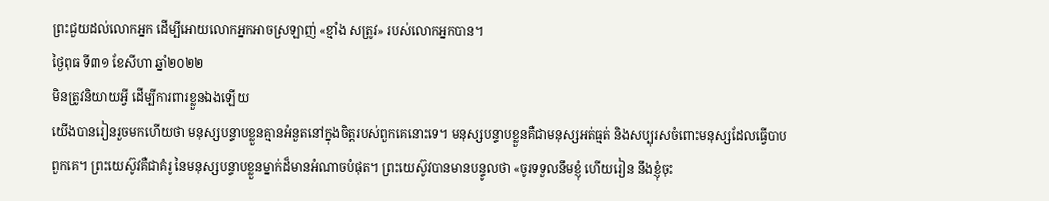ព្រះជួយដល់លោកអ្នក ដើម្បីអោយលោកអ្នកអាចស្រឡាញ់ «ខ្មាំង សត្រូវ» របស់លោកអ្នកបាន។
ថ្ងៃពុធ ទី៣១ ខែសីហា ឆ្នាំ២០២២
មិនត្រូវនិយាយអ្វី ដើម្បីការពារខ្លួនឯងឡើយ
យើងបានរៀនរួចមកហើយថា មនុស្សបន្ទាបខ្លួនគ្មានអំនួតនៅក្នុងចិត្តរបស់ពួកគេនោះទេ។ មនុស្សបន្ទាបខ្លួនគឺជាមនុស្សអត់ធ្មត់ និងសប្បុរសចំពោះមនុស្សដែលធ្វើបាបពួកគេ។ ព្រះយេស៊ូវគឺជាគំរូ នៃមនុស្សបន្ទាបខ្លួនម្នាក់ដ៏មានអំណាចបំផុត។ ព្រះយេស៊ូវបានមានបន្ទូលថា «ចូរទទួលនឹមខ្ញុំ ហើយរៀន នឹងខ្ញុំចុះ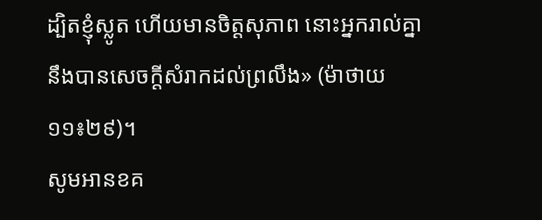ដ្បិតខ្ញុំស្លូត ហើយមានចិត្តសុភាព នោះអ្នករាល់គ្នានឹងបានសេចក្តីសំរាកដល់ព្រលឹង» (ម៉ាថាយ ១១៖២៩)។
សូមអានខគ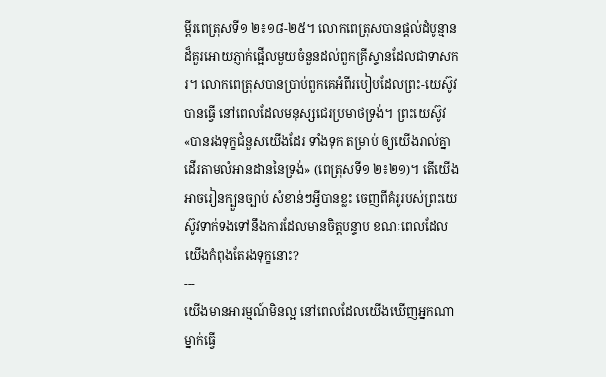ម្ពីរពេត្រុសទី១ ២៖១៨-២៥។ លោកពេត្រុសបានផ្តល់ដំបូន្មានដ៏គួរអោយភ្ញាក់ផ្អើលមួយចំនួនដល់ពួកគ្រីស្ទានដែលជាទាសករ។ លោកពេត្រុសបានប្រាប់ពួកគេអំពីរបៀបដែលព្រះ-យេស៊ូវបានធ្វើ នៅពេលដែលមនុស្សជេរប្រមាថទ្រង់។ ព្រះយេស៊ូវ «បានរងទុក្ខជំនួសយើងដែរ ទាំងទុក តម្រាប់ ឲ្យយើងរាល់គ្នាដើរតាមលំអានដាននៃទ្រង់» (ពេត្រុសទី១ ២៖២១)។ តើយើងអាចរៀនក្បួនច្បាប់ សំខាន់ៗអ្វីបានខ្លះ ចេញពីគំរូរបស់ព្រះយេស៊ូវទាក់ទងទៅនឹងការដែលមានចិត្តបន្ទាប ខណៈពេលដែល យើងកំពុងតែរងទុក្ខនោះ?
---
យើងមានអារម្មណ៍មិនល្អ នៅពេលដែលយើងឃើញអ្នកណាម្នាក់ធ្វើ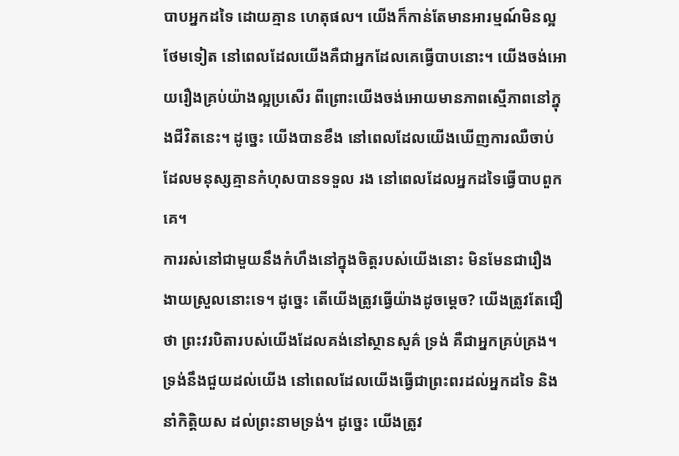បាបអ្នកដទៃ ដោយគ្មាន ហេតុផល។ យើងក៏កាន់តែមានអារម្មណ៍មិនល្អថែមទៀត នៅពេលដែលយើងគឺជាអ្នកដែលគេធ្វើបាបនោះ។ យើងចង់អោយរឿងគ្រប់យ៉ាងល្អប្រសើរ ពីព្រោះយើងចង់អោយមានភាពស្មើភាពនៅក្នុងជីវិតនេះ។ ដូច្នេះ យើងបានខឹង នៅពេលដែលយើងឃើញការឈឺចាប់ ដែលមនុស្សគ្មានកំហុសបានទទួល រង នៅពេលដែលអ្នកដទៃធ្វើបាបពួកគេ។
ការរស់នៅជាមួយនឹងកំហឹងនៅក្នុងចិត្តរបស់យើងនោះ មិនមែនជារឿងងាយស្រួលនោះទេ។ ដូច្នេះ តើយើងត្រូវធ្វើយ៉ាងដូចម្តេច? យើងត្រូវតែជឿថា ព្រះវរបិតារបស់យើងដែលគង់នៅស្ថានសួគ៌ ទ្រង់ គឺជាអ្នកគ្រប់គ្រង។ ទ្រង់នឹងជួយដល់យើង នៅពេលដែលយើងធ្វើជាព្រះពរដល់អ្នកដទៃ និងនាំកិត្តិយស ដល់ព្រះនាមទ្រង់។ ដូច្នេះ យើងត្រូវ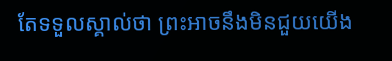តែទទួលស្គាល់ថា ព្រះអាចនឹងមិនជួយយើង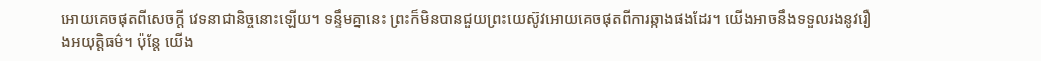អោយគេចផុតពីសេចក្តី វេទនាជានិច្ចនោះឡើយ។ ទន្ទឹមគ្នានេះ ព្រះក៏មិនបានជួយព្រះយេស៊ូវអោយគេចផុតពីការឆ្កាងផងដែរ។ យើងអាចនឹងទទួលរងនូវរឿងអយុត្តិធម៌។ ប៉ុន្តែ យើង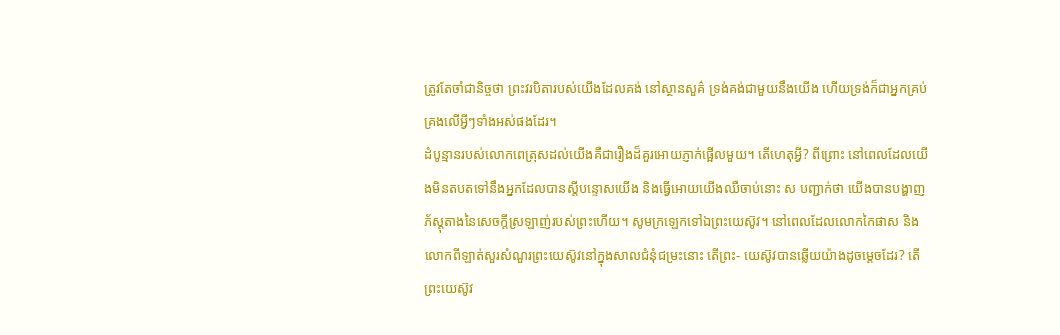ត្រូវតែចាំជានិច្ចថា ព្រះវរបិតារបស់យើងដែលគង់ នៅស្ថានសួគ៌ ទ្រង់គង់ជាមួយនឹងយើង ហើយទ្រង់ក៏ជាអ្នកគ្រប់គ្រងលើអ្វីៗទាំងអស់ផងដែរ។
ដំបូន្មានរបស់លោកពេត្រុសដល់យើងគឺជារឿងដ៏គួរអោយភ្ញាក់ផ្អើលមួយ។ តើហេតុអ្វី? ពីព្រោះ នៅពេលដែលយើងមិនតបតទៅនឹងអ្នកដែលបានស្តីបន្ទោសយើង និងធ្វើអោយយើងឈឺចាប់នោះ ស បញ្ជាក់ថា យើងបានបង្ហាញភ័ស្តុតាងនៃសេចក្តីស្រឡាញ់របស់ព្រះហើយ។ សូមក្រឡេកទៅឯព្រះយេស៊ូវ។ នៅពេលដែលលោកកៃផាស និងលោកពីឡាត់សួរសំណួរព្រះយេស៊ូវនៅក្នុងសាលជំនុំជម្រះនោះ តើព្រះ- យេស៊ូវបានឆ្លើយយ៉ាងដូចម្តេចដែរ? តើព្រះយេស៊ូវ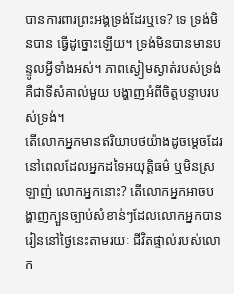បានការពារព្រះអង្គទ្រង់ដែរឬទេ? ទេ ទ្រង់មិនបាន ធ្វើដូច្នោះឡើយ។ ទ្រង់មិនបានមានបន្ទូលអ្វីទាំងអស់។ ភាពស្ងៀមស្ងាត់របស់ទ្រង់គឺជាទីសំគាល់មួយ បង្ហាញអំពីចិត្តបន្ទាបរបស់ទ្រង់។
តើលោកអ្នកមានឥរិយាបថយ៉ាងដូចម្តេចដែរ នៅពេលដែលអ្នកដទៃអយុត្តិធម៌ ឬមិនស្រឡាញ់ លោកអ្នកនោះ? តើលោកអ្នកអាចបង្ហាញក្បួនច្បាប់សំខាន់ៗដែលលោកអ្នកបានរៀននៅថ្ងៃនេះតាមរយៈ ជីវិតផ្ទាល់របស់លោក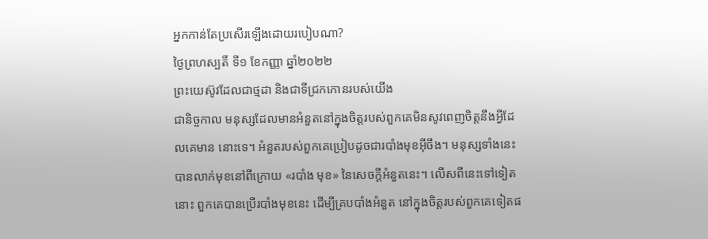អ្នកកាន់តែប្រសើរឡើងដោយរបៀបណា?
ថ្ងៃព្រហស្បតិ៍ ទី១ ខែកញ្ញា ឆ្នាំ២០២២
ព្រះយេស៊ូវដែលជាថ្មដា និងជាទីជ្រកកោនរបស់យើង
ជានិច្ចកាល មនុស្សដែលមានអំនួតនៅក្នុងចិត្តរបស់ពួកគេមិនសូវពេញចិត្តនឹងអ្វីដែលគេមាន នោះទេ។ អំនួតរបស់ពួកគេប្រៀបដូចជារបាំងមុខអ៊ីចឹង។ មនុស្សទាំងនេះបានលាក់មុខនៅពីក្រោយ «របាំង មុខ» នៃសេចក្តីអំនួតនេះ។ លើសពីនេះទៅទៀតនោះ ពួកគេបានប្រើរបាំងមុខនេះ ដើម្បីគ្របបាំងអំនួត នៅក្នុងចិត្តរបស់ពួកគេទៀតផ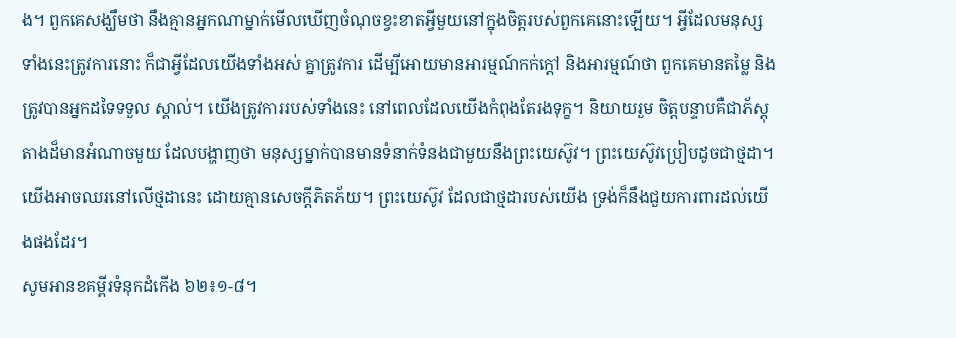ង។ ពួកគេសង្ឃឹមថា នឹងគ្មានអ្នកណាម្នាក់មើលឃើញចំណុចខ្វះខាតអ្វីមួយនៅក្នុងចិត្តរបស់ពួកគេនោះឡើយ។ អ្វីដែលមនុស្សទាំងនេះត្រូវការនោះ ក៏ជាអ្វីដែលយើងទាំងអស់ គ្នាត្រូវការ ដើម្បីអោយមានអារម្មណ៍កក់ក្តៅ និងអារម្មណ៍ថា ពួកគេមានតម្លៃ និងត្រូវបានអ្នកដទៃទទួល ស្គាល់។ យើងត្រូវការរបស់ទាំងនេះ នៅពេលដែលយើងកំពុងតែរងទុក្ខ។ និយាយរួម ចិត្តបន្ទាបគឺជាភ័ស្តុតាងដ៏មានអំណាចមួយ ដែលបង្ហាញថា មនុស្សម្នាក់បានមានទំនាក់ទំនងជាមួយនឹងព្រះយេស៊ូវ។ ព្រះយេស៊ូវប្រៀបដូចជាថ្មដា។ យើងអាចឈរនៅលើថ្មដានេះ ដោយគ្មានសេចក្តីភិតភ័យ។ ព្រះយេស៊ូវ ដែលជាថ្មដារបស់យើង ទ្រង់ក៏នឹងជួយការពារដល់យើងផងដែរ។
សូមអានខគម្ពីរទំនុកដំកើង ៦២៖១-៨។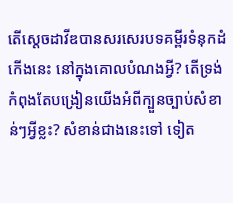តើស្តេចដាវីឌបានសរសេរបទគម្ពីរទំនុកដំកើងនេះ នៅក្នុងគោលបំណងអ្វី? តើទ្រង់កំពុងតែបង្រៀនយើងអំពីក្បួនច្បាប់សំខាន់ៗអ្វីខ្លះ? សំខាន់ជាងនេះទៅ ទៀត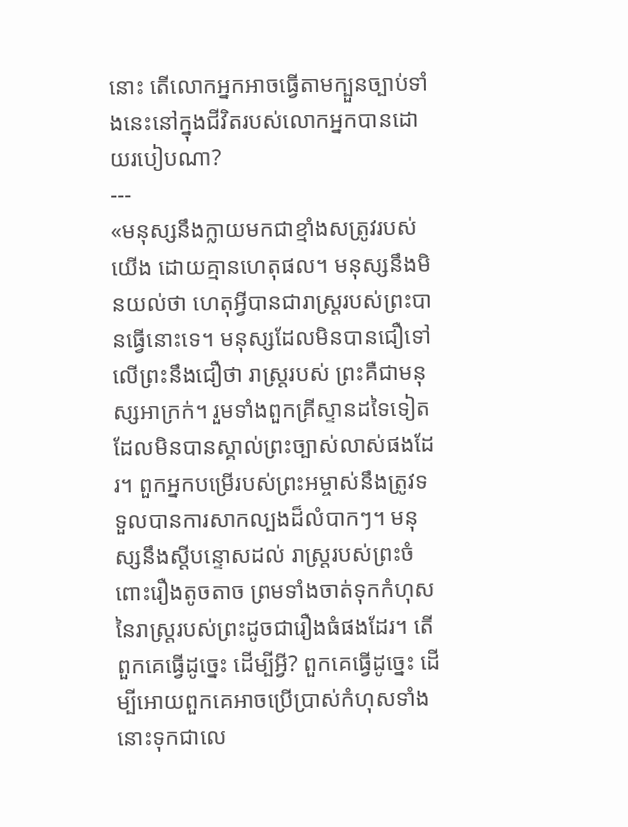នោះ តើលោកអ្នកអាចធ្វើតាមក្បួនច្បាប់ទាំងនេះនៅក្នុងជីវិតរបស់លោកអ្នកបានដោយរបៀបណា?
---
«មនុស្សនឹងក្លាយមកជាខ្មាំងសត្រូវរបស់យើង ដោយគ្មានហេតុផល។ មនុស្សនឹងមិនយល់ថា ហេតុអ្វីបានជារាស្ត្ររបស់ព្រះបានធ្វើនោះទេ។ មនុស្សដែលមិនបានជឿទៅលើព្រះនឹងជឿថា រាស្ត្ររបស់ ព្រះគឺជាមនុស្សអាក្រក់។ រួមទាំងពួកគ្រីស្ទានដទៃទៀត ដែលមិនបានស្គាល់ព្រះច្បាស់លាស់ផងដែរ។ ពួកអ្នកបម្រើរបស់ព្រះអម្ចាស់នឹងត្រូវទទួលបានការសាកល្បងដ៏លំបាកៗ។ មនុស្សនឹងស្តីបន្ទោសដល់ រាស្ត្ររបស់ព្រះចំពោះរឿងតូចតាច ព្រមទាំងចាត់ទុកកំហុសនៃរាស្ត្ររបស់ព្រះដូចជារឿងធំផងដែរ។ តើ ពួកគេធ្វើដូច្នេះ ដើម្បីអ្វី? ពួកគេធ្វើដូច្នេះ ដើម្បីអោយពួកគេអាចប្រើប្រាស់កំហុសទាំងនោះទុកជាលេ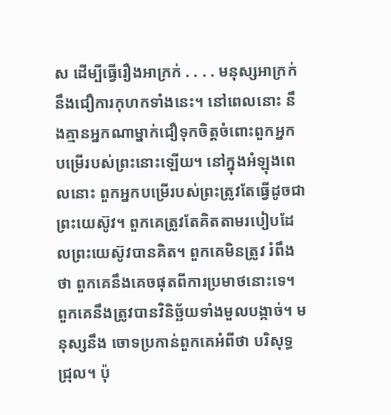ស ដើម្បីធ្វើរឿងអាក្រក់ . . . . មនុស្សអាក្រក់នឹងជឿការកុហកទាំងនេះ។ នៅពេលនោះ នឹងគ្មានអ្នកណាម្នាក់ជឿទុកចិត្តចំពោះពួកអ្នកបម្រើរបស់ព្រះនោះឡើយ។ នៅក្នុងអំឡុងពេលនោះ ពួកអ្នកបម្រើរបស់ព្រះត្រូវតែធ្វើដូចជាព្រះយេស៊ូវ។ ពួកគេត្រូវតែគិតតាមរបៀបដែលព្រះយេស៊ូវបានគិត។ ពួកគេមិនត្រូវ រំពឹងថា ពួកគេនឹងគេចផុតពីការប្រមាថនោះទេ។ ពួកគេនឹងត្រូវបានវិនិច្ឆ័យទាំងមួលបង្កាច់។ មនុស្សនឹង ចោទប្រកាន់ពួកគេអំពីថា បរិសុទ្ធជ្រុល។ ប៉ុ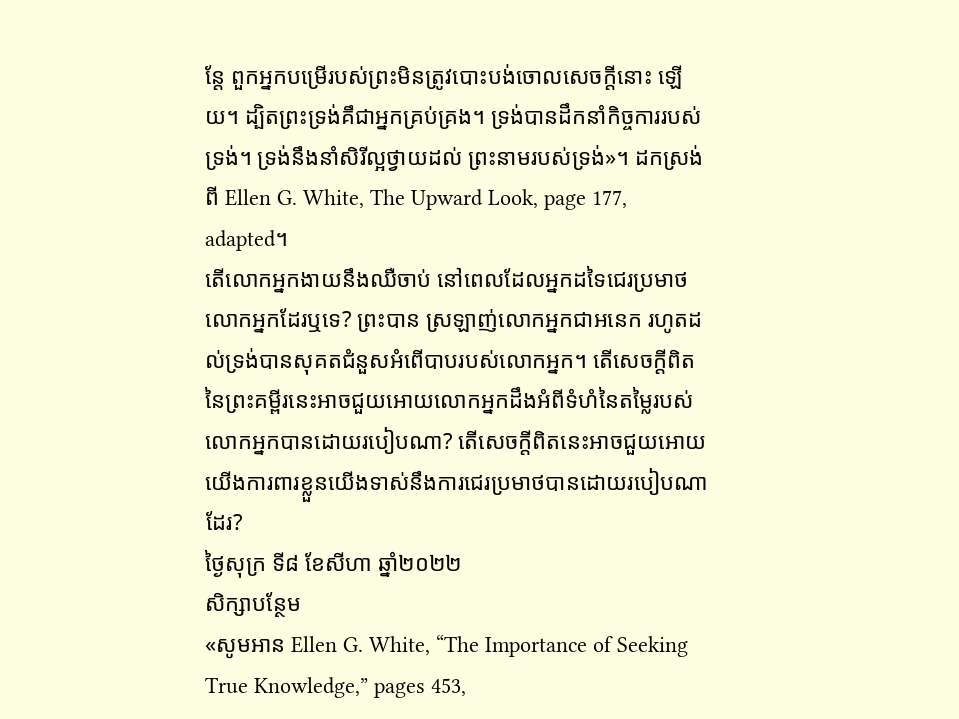ន្តែ ពួកអ្នកបម្រើរបស់ព្រះមិនត្រូវបោះបង់ចោលសេចក្តីនោះ ឡើយ។ ដ្បិតព្រះទ្រង់គឹជាអ្នកគ្រប់គ្រង។ ទ្រង់បានដឹកនាំកិច្ចការរបស់ទ្រង់។ ទ្រង់នឹងនាំសិរីល្អថ្វាយដល់ ព្រះនាមរបស់ទ្រង់»។ ដកស្រង់ពី Ellen G. White, The Upward Look, page 177, adapted។
តើលោកអ្នកងាយនឹងឈឺចាប់ នៅពេលដែលអ្នកដទៃជេរប្រមាថលោកអ្នកដែរឬទេ? ព្រះបាន ស្រឡាញ់លោកអ្នកជាអនេក រហូតដល់ទ្រង់បានសុគតជំនួសអំពើបាបរបស់លោកអ្នក។ តើសេចក្តីពិត នៃព្រះគម្ពីរនេះអាចជួយអោយលោកអ្នកដឹងអំពីទំហំនៃតម្លៃរបស់លោកអ្នកបានដោយរបៀបណា? តើសេចក្តីពិតនេះអាចជួយអោយយើងការពារខ្លួនយើងទាស់នឹងការជេរប្រមាថបានដោយរបៀបណាដែរ?
ថ្ងៃសុក្រ ទី៨ ខែសីហា ឆ្នាំ២០២២
សិក្សាបន្ថែម
«សូមអាន Ellen G. White, “The Importance of Seeking True Knowledge,” pages 453,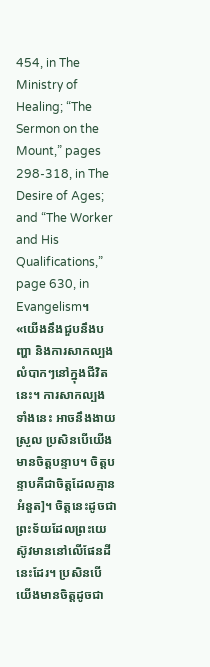454, in The Ministry of Healing; “The Sermon on the Mount,” pages 298-318, in The Desire of Ages; and “The Worker and His Qualifications,” page 630, in Evangelism។
«យើងនឹងជួបនឹងបញ្ហា និងការសាកល្បងលំបាកៗនៅក្នុងជីវិតនេះ។ ការសាកល្បងទាំងនេះ អាចនឹងងាយស្រួល ប្រសិនបើយើងមានចិត្តបន្ទាប។ ចិត្តបន្ទាបគឺជាចិត្តដែលគ្មានអំនួត]។ ចិត្តនេះដូចជាព្រះទ័យដែលព្រះយេស៊ូវមាននៅលើផែនដីនេះដែរ។ ប្រសិនបើយើងមានចិត្តដូចជា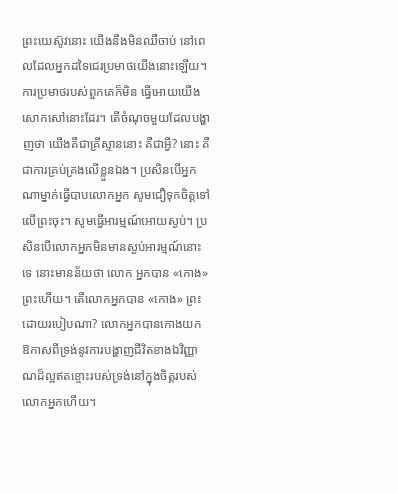ព្រះយេស៊ូវនោះ យើងនឹងមិនឈឺចាប់ នៅពេលដែលអ្នកដទៃជេរប្រមាថយើងនោះឡើយ។ ការប្រមាថរបស់ពួកគេក៏មិន ធ្វើអោយយើងសោកសៅនោះដែរ។ តើចំណុចមួយដែលបង្ហាញថា យើងគឺជាគ្រីស្ទាននោះ គឺជាអ្វី? នោះ គឺជាការគ្រប់គ្រងលើខ្លួនឯង។ ប្រសិនបើអ្នកណាម្នាក់ធ្វើបាបលោកអ្នក សូមជឿទុកចិត្តទៅលើព្រះចុះ។ សូមធ្វើអារម្មណ៍អោយស្ងប់។ ប្រសិនបើលោកអ្នកមិនមានស្ងប់អារម្មណ៍នោះទេ នោះមានន័យថា លោក អ្នកបាន «កោង» ព្រះហើយ។ តើលោកអ្នកបាន «កោង» ព្រះដោយរបៀបណា? លោកអ្នកបានកោងយក ឱកាសពីទ្រង់នូវការបង្ហាញជីវិតខាងឯវិញ្ញាណដ៏ល្អឥតខ្ចោះរបស់ទ្រង់នៅក្នុងចិត្តរបស់លោកអ្នកហើយ។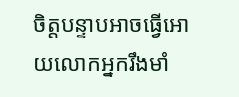ចិត្តបន្ទាបអាចធ្វើអោយលោកអ្នករឹងមាំ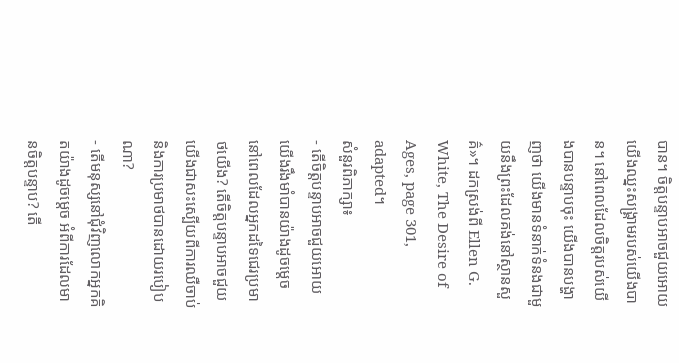បាន។ ចិត្តបន្ទាបអាចជួយអោយយើងឈ្នះសង្គ្រាមរបស់យើងបាន។ នៅពេលដែលចិត្តរបស់យើងបានបន្ទាបចុះ យើងបានបង្ហាញថា យើងមានទំនាក់ទំនងជាមួយនឹងព្រះដែលគង់នៅស្ថានសួគ៌»។ ដកស្រង់ពី Ellen G. White, The Desire of Ages, page 301, adapted។
សំនួរពិភាក្សា៖
- តើចិត្តបន្ទាបអាចជួយអោយយើងរឹងមាំបានយ៉ាងដូចម្តេច នៅពេលដែលអ្នកដទៃជេរប្រមាថយើង? តើចិត្តបន្ទាបអាចជួយយើងជាសះស្បើយពីការឈឺចាប់ និងការប្រមាថបានដោយរបៀបណា?
- តើមនុស្សនៅជុំវិញលោកអ្នកគិតយ៉ាងដូចម្តេច អំពីការដែលមានចិត្តបន្ទាប? តើ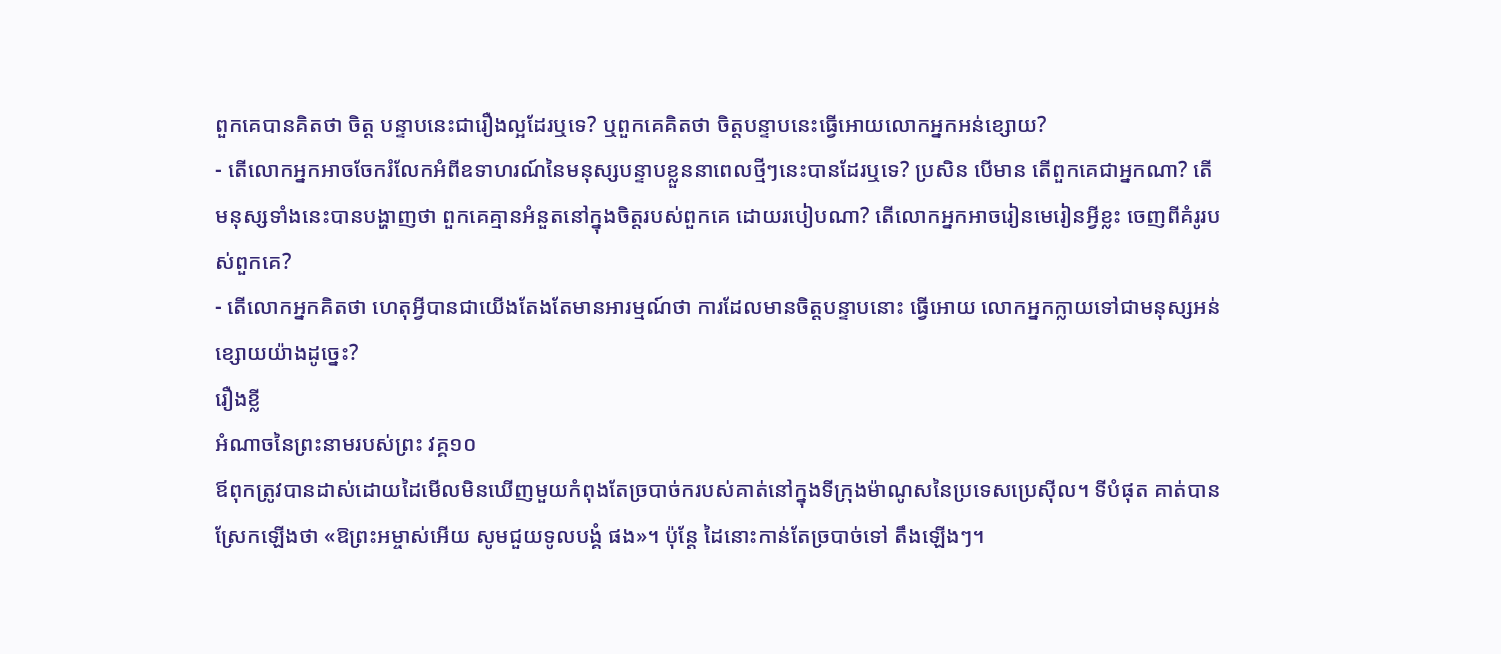ពួកគេបានគិតថា ចិត្ត បន្ទាបនេះជារឿងល្អដែរឬទេ? ឬពួកគេគិតថា ចិត្តបន្ទាបនេះធ្វើអោយលោកអ្នកអន់ខ្សោយ?
- តើលោកអ្នកអាចចែករំលែកអំពីឧទាហរណ៍នៃមនុស្សបន្ទាបខ្លួននាពេលថ្មីៗនេះបានដែរឬទេ? ប្រសិន បើមាន តើពួកគេជាអ្នកណា? តើមនុស្សទាំងនេះបានបង្ហាញថា ពួកគេគ្មានអំនួតនៅក្នុងចិត្តរបស់ពួកគេ ដោយរបៀបណា? តើលោកអ្នកអាចរៀនមេរៀនអ្វីខ្លះ ចេញពីគំរូរបស់ពួកគេ?
- តើលោកអ្នកគិតថា ហេតុអ្វីបានជាយើងតែងតែមានអារម្មណ៍ថា ការដែលមានចិត្តបន្ទាបនោះ ធ្វើអោយ លោកអ្នកក្លាយទៅជាមនុស្សអន់ខ្សោយយ៉ាងដូច្នេះ?
រឿងខ្លី
អំណាចនៃព្រះនាមរបស់ព្រះ វគ្គ១០
ឪពុកត្រូវបានដាស់ដោយដៃមើលមិនឃើញមួយកំពុងតែច្របាច់ករបស់គាត់នៅក្នុងទីក្រុងម៉ាណូសនៃប្រទេសប្រេស៊ីល។ ទីបំផុត គាត់បានស្រែកឡើងថា «ឱព្រះអម្ចាស់អើយ សូមជួយទូលបង្គំ ផង»។ ប៉ុន្តែ ដៃនោះកាន់តែច្របាច់ទៅ តឹងឡើងៗ។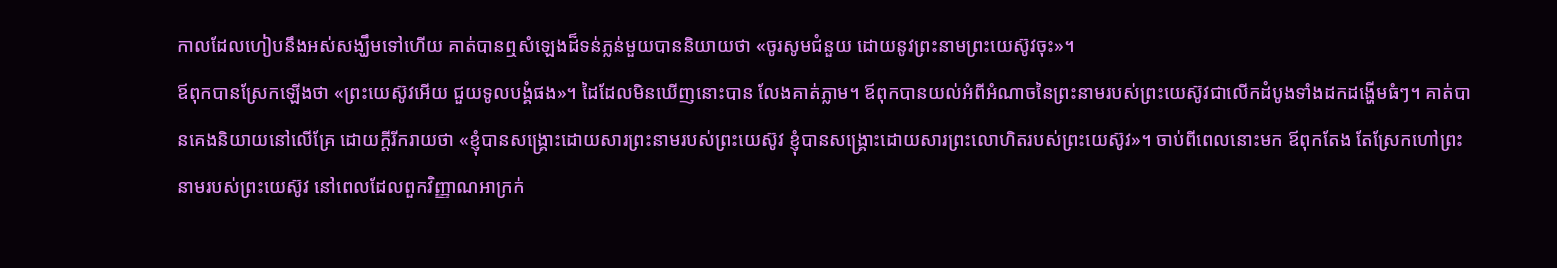កាលដែលហៀបនឹងអស់សង្ឃឹមទៅហើយ គាត់បានឮសំឡេងដ៏ទន់ភ្លន់មួយបាននិយាយថា «ចូរសូមជំនួយ ដោយនូវព្រះនាមព្រះយេស៊ូវចុះ»។
ឪពុកបានស្រែកឡើងថា «ព្រះយេស៊ូវអើយ ជួយទូលបង្គំផង»។ ដៃដែលមិនឃើញនោះបាន លែងគាត់ភ្លាម។ ឪពុកបានយល់អំពីអំណាចនៃព្រះនាមរបស់ព្រះយេស៊ូវជាលើកដំបូងទាំងដកដង្ហើមធំៗ។ គាត់បានគេងនិយាយនៅលើគ្រែ ដោយក្តីរីករាយថា «ខ្ញុំបានសង្គ្រោះដោយសារព្រះនាមរបស់ព្រះយេស៊ូវ ខ្ញុំបានសង្គ្រោះដោយសារព្រះលោហិតរបស់ព្រះយេស៊ូវ»។ ចាប់ពីពេលនោះមក ឪពុកតែង តែស្រែកហៅព្រះនាមរបស់ព្រះយេស៊ូវ នៅពេលដែលពួកវិញ្ញាណអាក្រក់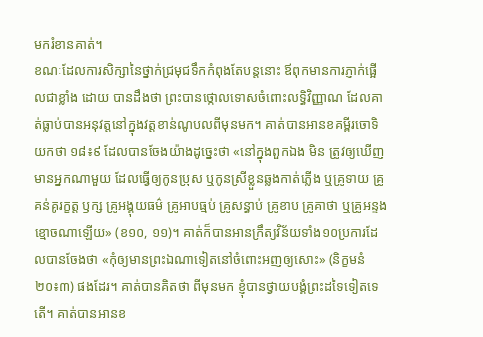មករំខានគាត់។
ខណៈដែលការសិក្សានៃថ្នាក់ជ្រមុជទឹកកំពុងតែបន្តនោះ ឪពុកមានការភ្ញាក់ផ្អើលជាខ្លាំង ដោយ បានដឹងថា ព្រះបានថ្កោលទោសចំពោះលទ្ធិវិញ្ញាណ ដែលគាត់ធ្លាប់បានអនុវត្តនៅក្នុងវត្តខាន់ណូបលពីមុនមក។ គាត់បានអានខគម្ពីរចោទិយកថា ១៨៖៩ ដែលបានចែងយ៉ាងដូច្នេះថា «នៅក្នុងពួកឯង មិន ត្រូវឲ្យឃើញមានអ្នកណាមួយ ដែលធ្វើឲ្យកូនប្រុស ឬកូនស្រីខ្លួនឆ្លងកាត់ភ្លើង ឬគ្រូទាយ គ្រូគន់គូរក្ខត្ត ឫក្ស គ្រូអង្គុយធម៌ គ្រូអាបធ្មប់ គ្រូសន្ធាប់ គ្រូខាប គ្រូគាថា ឬគ្រូអន្ទងខ្មោចណាឡើយ» (ខ១០, ១១)។ គាត់ក៏បានអានក្រឹត្យវិន័យទាំង១០ប្រការដែលបានចែងថា «កុំឲ្យមានព្រះឯណាទៀតនៅចំពោះអញឲ្យសោះ» (និក្ខមនំ ២០៖៣) ផងដែរ។ គាត់បានគិតថា ពីមុនមក ខ្ញុំបានថ្វាយបង្គំព្រះដទៃទៀតទេតើ។ គាត់បានអានខ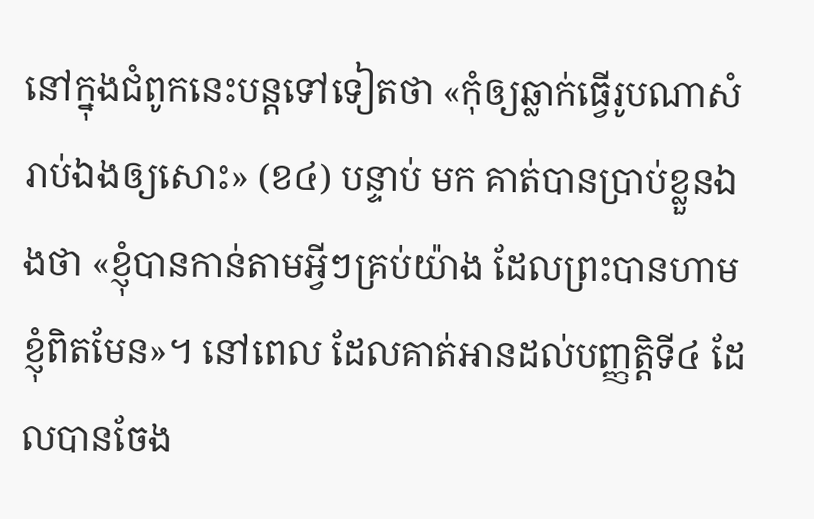នៅក្នុងជំពូកនេះបន្តទៅទៀតថា «កុំឲ្យឆ្លាក់ធ្វើរូបណាសំរាប់ឯងឲ្យសោះ» (ខ៤) បន្ទាប់ មក គាត់បានប្រាប់ខ្លួនឯងថា «ខ្ញុំបានកាន់តាមអ្វីៗគ្រប់យ៉ាង ដែលព្រះបានហាមខ្ញុំពិតមែន»។ នៅពេល ដែលគាត់អានដល់បញ្ញតិ្តទី៤ ដែលបានចែង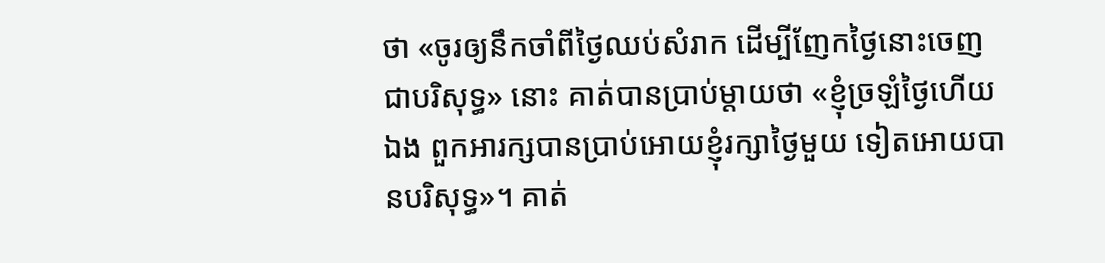ថា «ចូរឲ្យនឹកចាំពីថ្ងៃឈប់សំរាក ដើម្បីញែកថ្ងៃនោះចេញ ជាបរិសុទ្ធ» នោះ គាត់បានប្រាប់ម្តាយថា «ខ្ញុំច្រឡំថ្ងៃហើយឯង ពួកអារក្សបានប្រាប់អោយខ្ញុំរក្សាថ្ងៃមួយ ទៀតអោយបានបរិសុទ្ធ»។ គាត់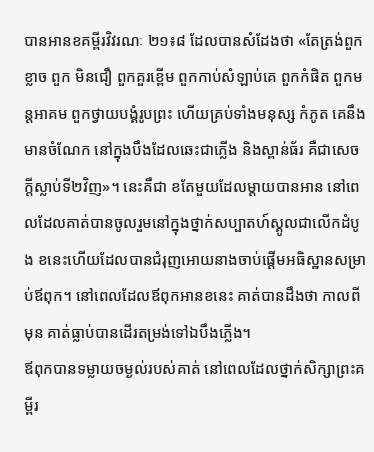បានអានខគម្ពីរវិវរណៈ ២១៖៨ ដែលបានសំដែងថា «តែត្រង់ពួកខ្លាច ពួក មិនជឿ ពួកគួរខ្ពើម ពួកកាប់សំឡាប់គេ ពួកកំផិត ពួកមន្តអាគម ពួកថ្វាយបង្គំរូបព្រះ ហើយគ្រប់ទាំងមនុស្ស កំភូត គេនឹងមានចំណែក នៅក្នុងបឹងដែលឆេះជាភ្លើង និងស្ពាន់ធ័រ គឺជាសេចក្តីស្លាប់ទី២វិញ»។ នេះគឹជា ខតែមួយដែលម្តាយបានអាន នៅពេលដែលគាត់បានចូលរួមនៅក្នុងថ្នាក់សប្បាតហ៍ស្គូលជាលើកដំបូង ខនេះហើយដែលបានជំរុញអោយនាងចាប់ផ្តើមអធិស្ឋានសម្រាប់ឪពុក។ នៅពេលដែលឪពុកអានខនេះ គាត់បានដឹងថា កាលពីមុន គាត់ធ្លាប់បានដើរតម្រង់ទៅឯបឹងភ្លើង។
ឪពុកបានទម្លាយចម្ងល់របស់គាត់ នៅពេលដែលថ្នាក់សិក្សាព្រះគម្ពីរ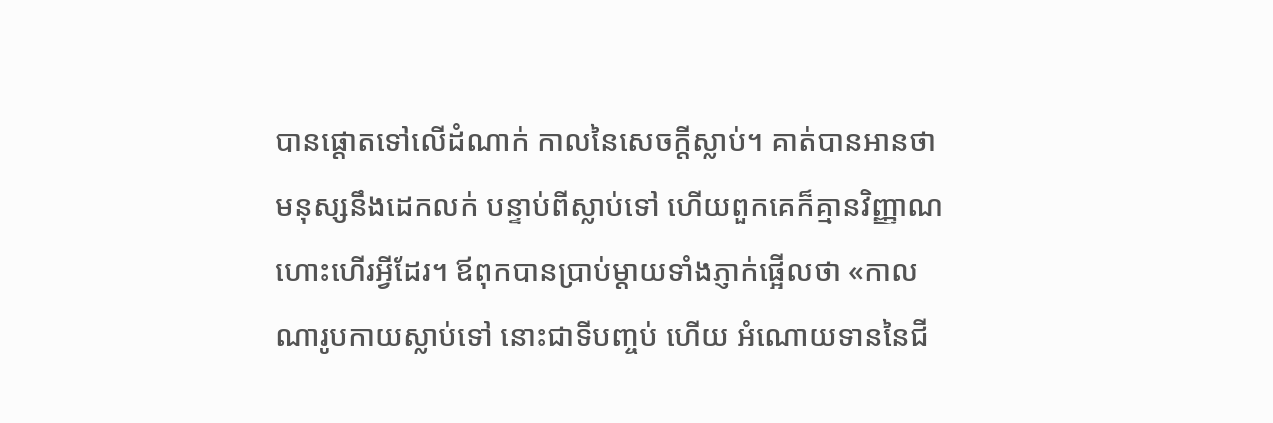បានផ្តោតទៅលើដំណាក់ កាលនៃសេចក្តីស្លាប់។ គាត់បានអានថា មនុស្សនឹងដេកលក់ បន្ទាប់ពីស្លាប់ទៅ ហើយពួកគេក៏គ្មានវិញ្ញាណ ហោះហើរអ្វីដែរ។ ឪពុកបានប្រាប់ម្តាយទាំងភ្ញាក់ផ្អើលថា «កាលណារូបកាយស្លាប់ទៅ នោះជាទីបញ្ចប់ ហើយ អំណោយទាននៃជី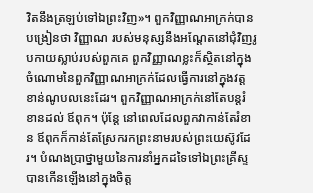វិតនឹងត្រឡប់ទៅឯព្រះវិញ»។ ពួកវិញ្ញាណអាក្រក់បានបង្រៀនថា វិញ្ញាណ របស់មនុស្សនឹងអណ្តែតនៅជុំវិញរូបកាយស្លាប់របស់ពួកគេ ពួកវិញ្ញាណខ្លះក៏ស្ថិតនៅក្នុងចំណោមនៃពួកវិញ្ញាណអាក្រក់ដែលធ្វើការនៅក្នុងវត្តខាន់ណូបលនេះដែរ។ ពួកវិញ្ញាណអាក្រក់នៅតែបន្តរំខានដល់ ឪពុក។ ប៉ុន្តែ នៅពេលដែលពួកវាកាន់តែរំខាន ឪពុកក៏កាន់តែស្រែករកព្រះនាមរបស់ព្រះយេស៊ូវដែរ។ បំណងប្រាថ្នាមួយនៃការនាំអ្នកដទៃទៅឯព្រះគ្រីស្ទ បានកើនឡើងនៅក្នុងចិត្ត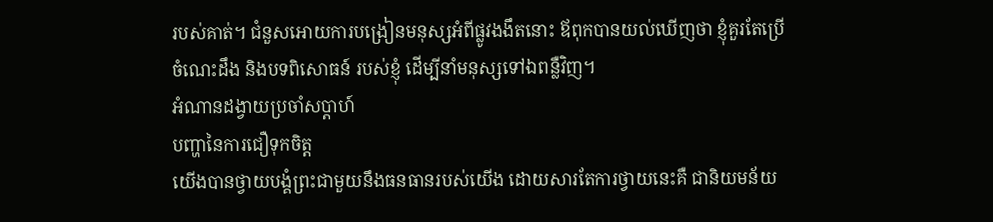របស់គាត់។ ជំនួសអោយការបង្រៀនមនុស្សអំពីផ្លូវងងឹតនោះ ឪពុកបានយល់ឃើញថា ខ្ញុំគួរតែប្រើចំណេះដឹង និងបទពិសោធន៍ របស់ខ្ញុំ ដើម្បីនាំមនុស្សទៅឯពន្លឺវិញ។
អំណានដង្វាយប្រចាំសប្តាហ៍
បញ្ហានៃការជឿទុកចិត្ត
យើងបានថ្វាយបង្គំព្រះជាមួយនឹងធនធានរបស់យើង ដោយសារតែការថ្វាយនេះគឺ ជានិយមន័យ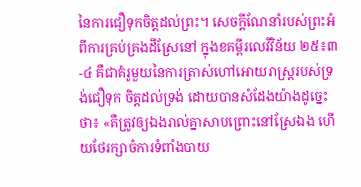នៃការជឿទុកចិត្តដល់ព្រះ។ សេចក្តីណែនាំរបស់ព្រះអំពីការគ្រប់គ្រងដីស្រែនៅ ក្នុងខគម្ពីរលេវីវិន័យ ២៥៖៣-៤ គឺជាគំរូមួយនៃការត្រាស់ហៅអោយរាស្ត្ររបស់ទ្រង់ជឿទុក ចិត្តដល់ទ្រង់ ដោយបានសំដែងយ៉ាងដូច្នេះថា៖ «គឺត្រូវឲ្យឯងរាល់គ្នាសាបព្រោះនៅស្រែឯង ហើយថែរក្សាចំការទំពាំងបាយ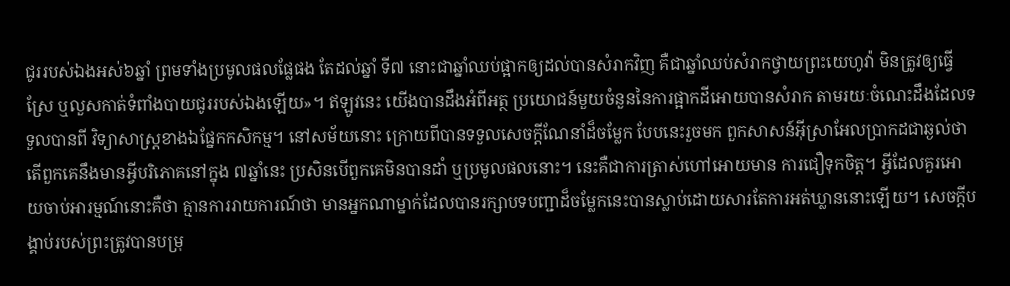ជូររបស់ឯងអស់៦ឆ្នាំ ព្រមទាំងប្រមូលផលផ្លែផង តែដល់ឆ្នាំ ទី៧ នោះជាឆ្នាំឈប់ផ្អាកឲ្យដល់បានសំរាកវិញ គឺជាឆ្នាំឈប់សំរាកថ្វាយព្រះយេហូវ៉ា មិនត្រូវឲ្យធ្វើស្រែ ឬលួសកាត់ទំពាំងបាយជូររបស់ឯងឡើយ»។ ឥឡូវនេះ យើងបានដឹងអំពីអត្ថ ប្រយោជន៍មួយចំនួននៃការផ្អាកដីអោយបានសំរាក តាមរយៈចំណេះដឹងដែលទទួលបានពី វិទ្យាសាស្ត្រខាងឯផ្នែកកសិកម្ម។ នៅសម័យនោះ ក្រោយពីបានទទួលសេចក្តីណែនាំដ៏ចម្លែក បែបនេះរួចមក ពួកសាសន៍អ៊ីស្រាអែលប្រាកដជាឆ្ងល់ថា តើពួកគេនឹងមានអ្វីបរិភោគនៅក្នុង ៧ឆ្នាំនេះ ប្រសិនបើពួកគេមិនបានដាំ ឬប្រមូលផលនោះ។ នេះគឺជាការត្រាស់ហៅអោយមាន ការជឿទុកចិត្ត។ អ្វីដែលគួរអោយចាប់អារម្មណ៍នោះគឺថា គ្មានការរាយការណ៍ថា មានអ្នកណាម្នាក់ដែលបានរក្សាបទបញ្ជាដ៏ចម្លែកនេះបានស្លាប់ដោយសារតែការអត់ឃ្លាននោះឡើយ។ សេចក្តីបង្គាប់របស់ព្រះត្រូវបានបម្រុ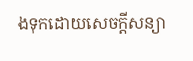ងទុកដោយសេចក្តីសន្យា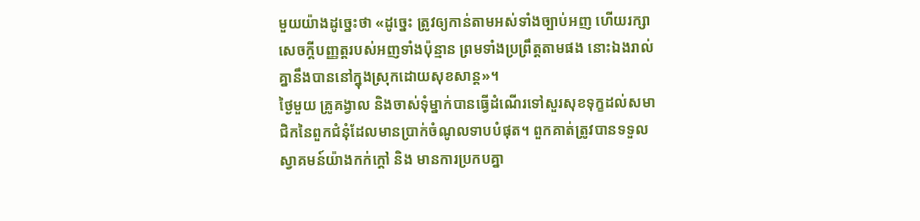មួយយ៉ាងដូច្នេះថា «ដូច្នេះ ត្រូវឲ្យកាន់តាមអស់ទាំងច្បាប់អញ ហើយរក្សាសេចក្តីបញ្ញត្តរបស់អញទាំងប៉ុន្មាន ព្រមទាំងប្រព្រឹត្តតាមផង នោះឯងរាល់គ្នានឹងបាននៅក្នុងស្រុកដោយសុខសាន្ត»។
ថ្ងៃមួយ គ្រូគង្វាល និងចាស់ទុំម្នាក់បានធ្វើដំណើរទៅសួរសុខទុក្ខដល់សមាជិកនៃពួកជំនុំដែលមានប្រាក់ចំណូលទាបបំផុត។ ពួកគាត់ត្រូវបានទទួលស្វាគមន៍យ៉ាងកក់ក្តៅ និង មានការប្រកបគ្នា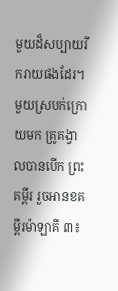មួយដ៏សប្បាយរីករាយផងដែរ។ មួយស្របក់ក្រោយមក គ្រូគង្វាលបានបើក ព្រះគម្ពីរ រួចអានខគម្ពីរម៉ាឡាគី ៣៖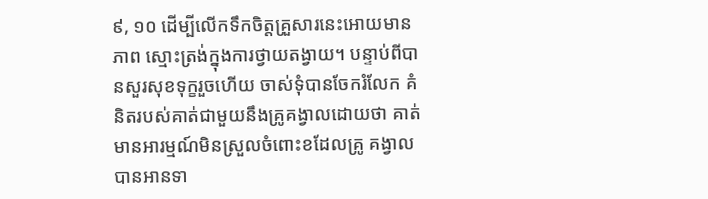៩, ១០ ដើម្បីលើកទឹកចិត្តគ្រួសារនេះអោយមានភាព ស្មោះត្រង់ក្នុងការថ្វាយតង្វាយ។ បន្ទាប់ពីបានសួរសុខទុក្ខរួចហើយ ចាស់ទុំបានចែករំលែក គំនិតរបស់គាត់ជាមួយនឹងគ្រូគង្វាលដោយថា គាត់មានអារម្មណ៍មិនស្រួលចំពោះខដែលគ្រូ គង្វាលបានអានទា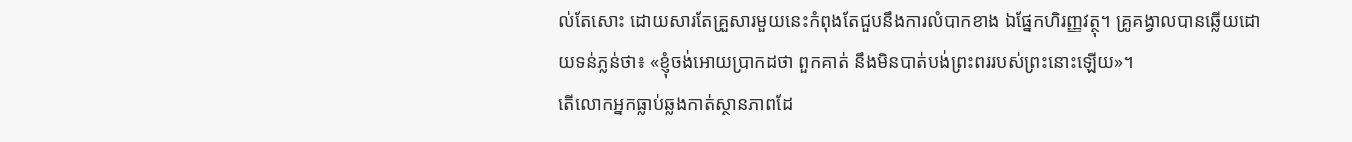ល់តែសោះ ដោយសារតែគ្រួសារមួយនេះកំពុងតែជួបនឹងការលំបាកខាង ឯផ្នែកហិរញ្ញវត្ថុ។ គ្រូគង្វាលបានឆ្លើយដោយទន់ភ្លន់ថា៖ «ខ្ញុំចង់អោយប្រាកដថា ពួកគាត់ នឹងមិនបាត់បង់ព្រះពររបស់ព្រះនោះឡើយ»។
តើលោកអ្នកធ្លាប់ឆ្លងកាត់ស្ថានភាពដែ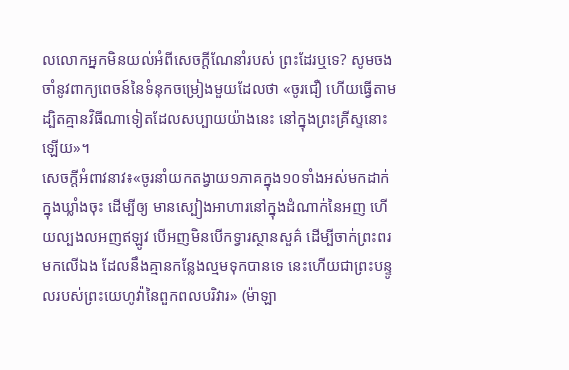លលោកអ្នកមិនយល់អំពីសេចក្តីណែនាំរបស់ ព្រះដែរឬទេ? សូមចងចាំនូវពាក្យពេចន៍នៃទំនុកចម្រៀងមួយដែលថា «ចូរជឿ ហើយធ្វើតាម ដ្បិតគ្មានវិធីណាទៀតដែលសប្បាយយ៉ាងនេះ នៅក្នុងព្រះគ្រីស្ទនោះឡើយ»។
សេចក្តីអំពាវនាវ៖«ចូរនាំយកតង្វាយ១ភាគក្នុង១០ទាំងអស់មកដាក់ក្នុងឃ្លាំងចុះ ដើម្បីឲ្យ មានស្បៀងអាហារនៅក្នុងដំណាក់នៃអញ ហើយល្បងលអញឥឡូវ បើអញមិនបើកទ្វារស្ថានសួគ៌ ដើម្បីចាក់ព្រះពរមកលើឯង ដែលនឹងគ្មានកន្លែងល្មមទុកបានទេ នេះហើយជាព្រះបន្ទូលរបស់ព្រះយេហូវ៉ានៃពួកពលបរិវារ» (ម៉ាឡា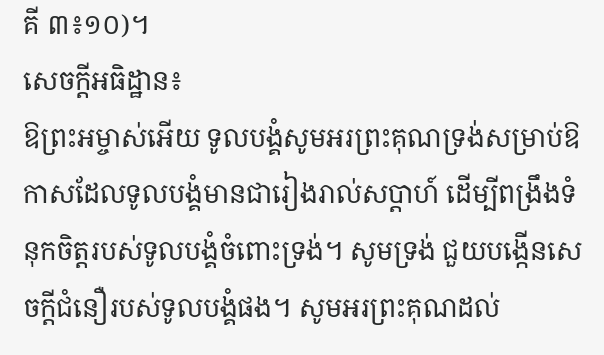គី ៣៖១០)។
សេចក្តីអធិដ្ឋាន៖
ឱព្រះអម្ចាស់អើយ ទូលបង្គំសូមអរព្រះគុណទ្រង់សម្រាប់ឱកាសដែលទូលបង្គំមានជារៀងរាល់សប្តាហ៍ ដើម្បីពង្រឹងទំនុកចិត្តរបស់ទូលបង្គំចំពោះទ្រង់។ សូមទ្រង់ ជួយបង្កើនសេចក្តីជំនឿរបស់ទូលបង្គំផង។ សូមអរព្រះគុណដល់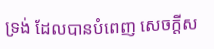ទ្រង់ ដែលបានបំពេញ សេចក្តីស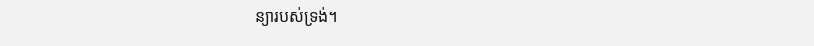ន្យារបស់ទ្រង់។